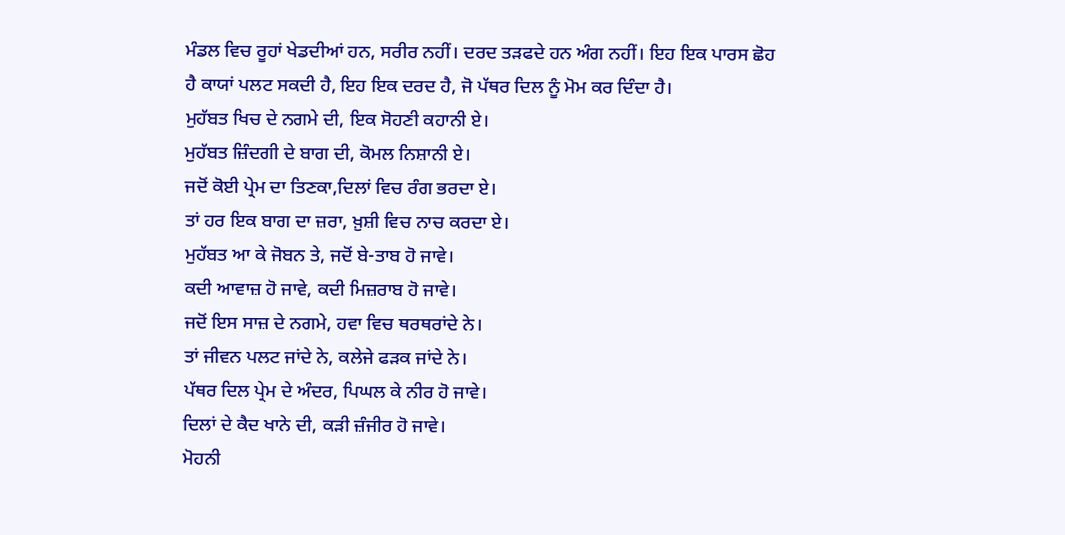ਮੰਡਲ ਵਿਚ ਰੂਹਾਂ ਖੇਡਦੀਆਂ ਹਨ, ਸਰੀਰ ਨਹੀਂ। ਦਰਦ ਤੜਫਦੇ ਹਨ ਅੰਗ ਨਹੀਂ। ਇਹ ਇਕ ਪਾਰਸ ਛੋਹ ਹੈ ਕਾਯਾਂ ਪਲਟ ਸਕਦੀ ਹੈ, ਇਹ ਇਕ ਦਰਦ ਹੈ, ਜੋ ਪੱਥਰ ਦਿਲ ਨੂੰ ਮੋਮ ਕਰ ਦਿੰਦਾ ਹੈ।
ਮੁਹੱਬਤ ਖਿਚ ਦੇ ਨਗਮੇ ਦੀ, ਇਕ ਸੋਹਣੀ ਕਹਾਨੀ ਏ।
ਮੁਹੱਬਤ ਜ਼ਿੰਦਗੀ ਦੇ ਬਾਗ ਦੀ, ਕੋਮਲ ਨਿਸ਼ਾਨੀ ਏ।
ਜਦੋਂ ਕੋਈ ਪ੍ਰੇਮ ਦਾ ਤਿਣਕਾ,ਦਿਲਾਂ ਵਿਚ ਰੰਗ ਭਰਦਾ ਏ।
ਤਾਂ ਹਰ ਇਕ ਬਾਗ ਦਾ ਜ਼ਰਾ, ਖ਼ੁਸ਼ੀ ਵਿਚ ਨਾਚ ਕਰਦਾ ਏ।
ਮੁਹੱਬਤ ਆ ਕੇ ਜੋਬਨ ਤੇ, ਜਦੋਂ ਬੇ-ਤਾਬ ਹੋ ਜਾਵੇ।
ਕਦੀ ਆਵਾਜ਼ ਹੋ ਜਾਵੇ, ਕਦੀ ਮਿਜ਼ਰਾਬ ਹੋ ਜਾਵੇ।
ਜਦੋਂ ਇਸ ਸਾਜ਼ ਦੇ ਨਗਮੇ, ਹਵਾ ਵਿਚ ਥਰਥਰਾਂਦੇ ਨੇ।
ਤਾਂ ਜੀਵਨ ਪਲਟ ਜਾਂਦੇ ਨੇ, ਕਲੇਜੇ ਫੜਕ ਜਾਂਦੇ ਨੇ।
ਪੱਥਰ ਦਿਲ ਪ੍ਰੇਮ ਦੇ ਅੰਦਰ, ਪਿਘਲ ਕੇ ਨੀਰ ਹੋ ਜਾਵੇ।
ਦਿਲਾਂ ਦੇ ਕੈਦ ਖਾਨੇ ਦੀ, ਕੜੀ ਜ਼ੰਜੀਰ ਹੋ ਜਾਵੇ।
ਮੋਹਨੀ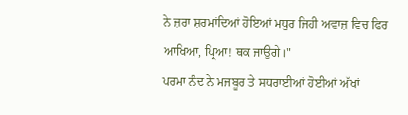ਨੇ ਜ਼ਰਾ ਸ਼ਰਮਾਂਦਿਆਂ ਹੋਇਆਂ ਮਧੁਰ ਜਿਹੀ ਅਵਾਜ਼ ਵਿਚ ਫਿਰ ਆਖਿਆ, ਪ੍ਰਿਆ! ਥਕ ਜਾਉਗੇ।"
ਪਰਮਾ ਨੰਦ ਨੇ ਮਜਬੂਰ ਤੇ ਸਧਰਾਈਆਂ ਹੋਈਆਂ ਅੱਖਾਂ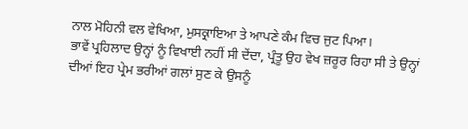ਨਾਲ ਮੋਹਿਨੀ ਵਲ ਵੇਖਿਆ, ਮੁਸਕ੍ਰਾਇਆ ਤੇ ਆਪਣੇ ਕੰਮ ਵਿਚ ਜੁਟ ਪਿਆ।
ਭਾਵੇਂ ਪ੍ਰਹਿਲਾਦ ਉਨ੍ਹਾਂ ਨੂੰ ਵਿਖਾਈ ਨਹੀਂ ਸੀ ਦੇਂਦਾ, ਪ੍ਰੰਤੂ ਉਹ ਵੇਖ ਜ਼ਰੂਰ ਰਿਹਾ ਸੀ ਤੇ ਉਨ੍ਹਾਂ ਦੀਆਂ ਇਹ ਪ੍ਰੇਮ ਭਰੀਆਂ ਗਲਾਂ ਸੁਣ ਕੇ ਉਸਨੂੰ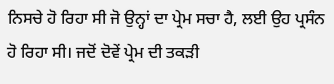ਨਿਸਚੇ ਹੋ ਰਿਹਾ ਸੀ ਜੋ ਉਨ੍ਹਾਂ ਦਾ ਪ੍ਰੇਮ ਸਚਾ ਹੈ, ਲਈ ਉਹ ਪ੍ਰਸੰਨ ਹੋ ਰਿਹਾ ਸੀ। ਜਦੋਂ ਦੋਵੇਂ ਪ੍ਰੇਮ ਦੀ ਤਕੜੀ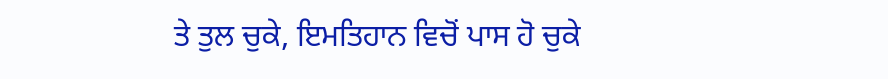ਤੇ ਤੁਲ ਚੁਕੇ, ਇਮਤਿਹਾਨ ਵਿਚੋਂ ਪਾਸ ਹੋ ਚੁਕੇ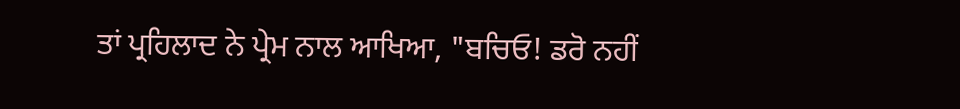ਤਾਂ ਪ੍ਰਹਿਲਾਦ ਨੇ ਪ੍ਰੇਮ ਨਾਲ ਆਖਿਆ, "ਬਚਿਓ! ਡਰੋ ਨਹੀਂ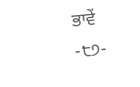ਭਾਵੇਂ
-੮੭-